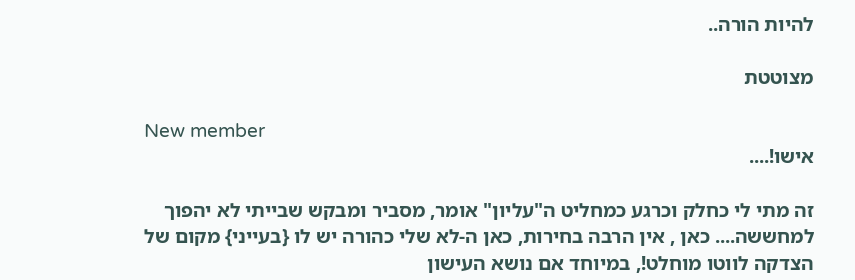להיות הורה..

מצוטטת

New member
אישו!....

זה מתי לי כחלק וכרגע כמחליט ה"עליון" אומר, מסביר ומבקש שבייתי לא יהפוך למחששה.... כאן , אין הרבה בחירות, כאן ה-לא שלי כהורה יש לו {בעייני} מקום של הצדקה לווטו מוחלט!, במיוחד אם נושא העישון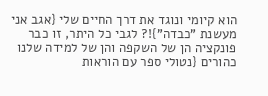הוא קיומי ונוגד את דרך החיים שלי {אגב אני מעשנת "כבדה"}!? לגבי כל היתר, זו כבר פונקציה הן של השקפה והן של למידה שלנו כהורים {נטולי ספר עם הוראות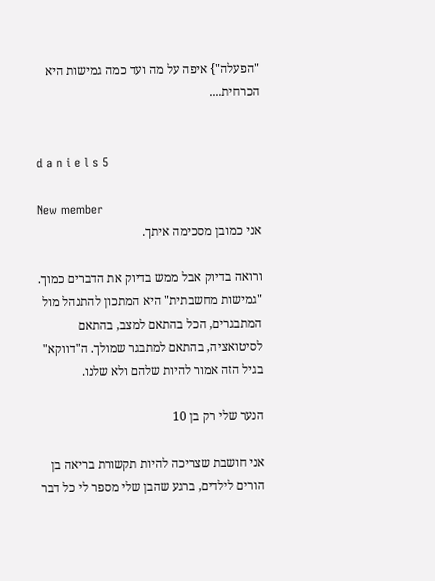"הפעלה"} איפה על מה ועד כמה גמישות היא הכרחית....


d a n i e l s 5

New member
אני כמובן מסכימה איתך.

ורואה בדיוק אבל ממש בדיוק את הדברים כמוך. "גמישות מחשבתית" היא המתכון להתנהל מול המתבגרים, הכל בהתאם למצב, בהתאם לסיטואציה, בהתאם למתבגר שמולך. ה"דווקא" בגיל הזה אמור להיות שלהם ולא שלנו.

הנער שלי רק בן 10

אני חושבת שצריכה להיות תקשורת בריאה בן הורים לילדים, ברגע שהבן שלי מספר לי כל דבר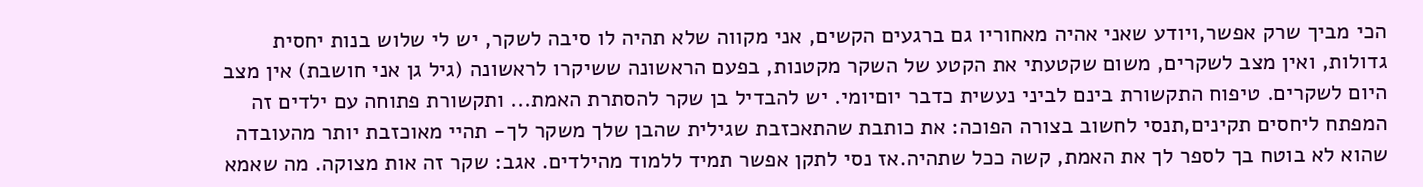הכי מביך שרק אפשר,ויודע שאני אהיה מאחוריו גם ברגעים הקשים, אני מקווה שלא תהיה לו סיבה לשקר, יש לי שלוש בנות יחסית גדולות, ואין מצב לשקרים, משום שקטעתי את הקטע של השקר מקטנות, בפעם הראשונה ששיקרו לראשונה (גיל גן אני חושבת) אין מצב היום לשקרים. טיפוח התקשורת בינם לביני נעשית כדבר יוםיומי. יש להבדיל בן שקר להסתרת האמת... ותקשורת פתוחה עם ילדים זה המפתח ליחסים תקינים,תנסי לחשוב בצורה הפוכה: את כותבת שהתאכזבת שגילית שהבן שלך משקר לך- תהיי מאוכזבת יותר מהעובדה שהוא לא בוטח בך לספר לך את האמת, קשה ככל שתהיה.אז נסי לתקן אפשר תמיד ללמוד מהילדים. אגב: שקר זה אות מצוקה. מה שאמא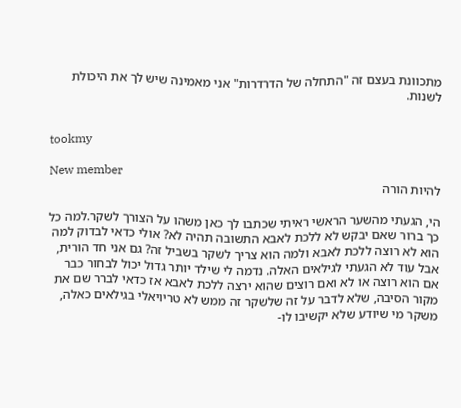מתכוונת בעצם זה "התחלה של הדרדרות" אני מאמינה שיש לך את היכולת לשנות.


tookmy

New member
להיות הורה

הי, הגעתי מהשער הראשי ראיתי שכתבו לך כאן משהו על הצורך לשקר.למה כל כך ברור שאם יבקש לא ללכת לאבא התשובה תהיה לא? אולי כדאי לבדוק למה הוא לא רוצה ללכת לאבא ולמה הוא צריך לשקר בשביל זה? גם אני חד הורית, אבל עוד לא הגעתי לגילאים האלה. נדמה לי שילד יותר גדול יכול לבחור כבר אם הוא רוצה או לא ואם רוצים שהוא ירצה ללכת לאבא אז כדאי לברר שם את מקור הסיבה, שלא לדבר על זה שלשקר זה ממש לא טריויאלי בגילאים כאלה, משקר מי שיודע שלא יקשיבו לו-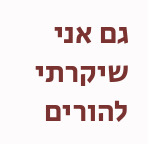גם אני שיקרתי להורים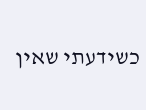כשידעתי שאין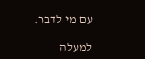עם מי לדבר.

למעלה